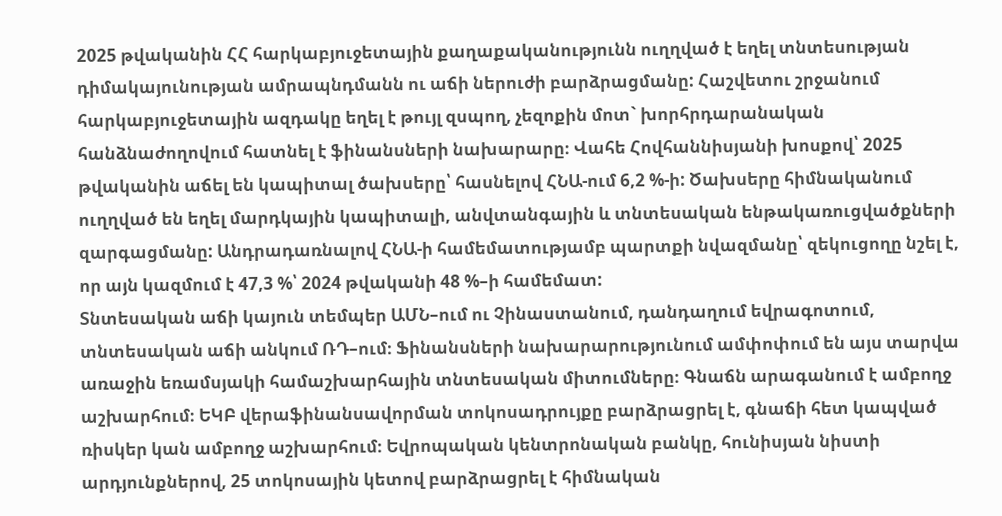2025 թվականին ՀՀ հարկաբյուջետային քաղաքականությունն ուղղված է եղել տնտեսության դիմակայունության ամրապնդմանն ու աճի ներուժի բարձրացմանը: Հաշվետու շրջանում հարկաբյուջետային ազդակը եղել է թույլ զսպող, չեզոքին մոտ` խորհրդարանական հանձնաժողովում հատնել է ֆինանսների նախարարը։ Վահե Հովհաննիսյանի խոսքով՝ 2025 թվականին աճել են կապիտալ ծախսերը՝ հասնելով ՀՆԱ-ում 6,2 %-ի: Ծախսերը հիմնականում ուղղված են եղել մարդկային կապիտալի, անվտանգային և տնտեսական ենթակառուցվածքների զարգացմանը: Անդրադառնալով ՀՆԱ-ի համեմատությամբ պարտքի նվազմանը՝ զեկուցողը նշել է, որ այն կազմում է 47,3 %՝ 2024 թվականի 48 %–ի համեմատ:
Տնտեսական աճի կայուն տեմպեր ԱՄՆ–ում ու Չինաստանում, դանդաղում եվրագոտում, տնտեսական աճի անկում ՌԴ–ում։ Ֆինանսների նախարարությունում ամփոփում են այս տարվա առաջին եռամսյակի համաշխարհային տնտեսական միտումները։ Գնաճն արագանում է ամբողջ աշխարհում։ ԵԿԲ վերաֆինանսավորման տոկոսադրույքը բարձրացրել է, գնաճի հետ կապված ռիսկեր կան ամբողջ աշխարհում։ Եվրոպական կենտրոնական բանկը, հունիսյան նիստի արդյունքներով, 25 տոկոսային կետով բարձրացրել է հիմնական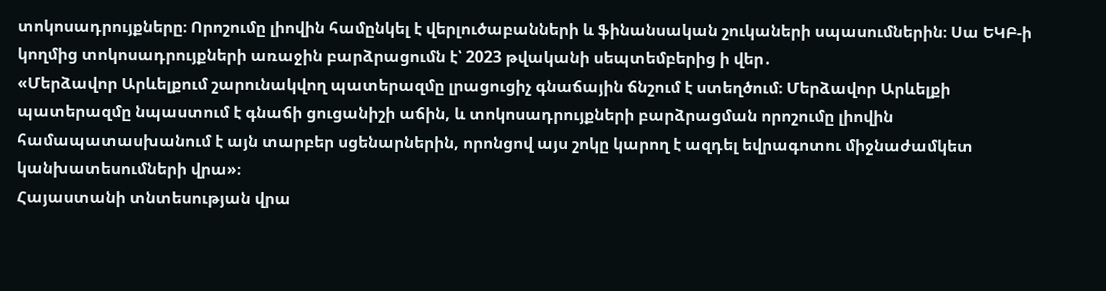տոկոսադրույքները։ Որոշումը լիովին համընկել է վերլուծաբանների և ֆինանսական շուկաների սպասումներին։ Սա ԵԿԲ-ի կողմից տոկոսադրույքների առաջին բարձրացումն է՝ 2023 թվականի սեպտեմբերից ի վեր․
«Մերձավոր Արևելքում շարունակվող պատերազմը լրացուցիչ գնաճային ճնշում է ստեղծում։ Մերձավոր Արևելքի պատերազմը նպաստում է գնաճի ցուցանիշի աճին, և տոկոսադրույքների բարձրացման որոշումը լիովին համապատասխանում է այն տարբեր սցենարներին, որոնցով այս շոկը կարող է ազդել եվրագոտու միջնաժամկետ կանխատեսումների վրա»։
Հայաստանի տնտեսության վրա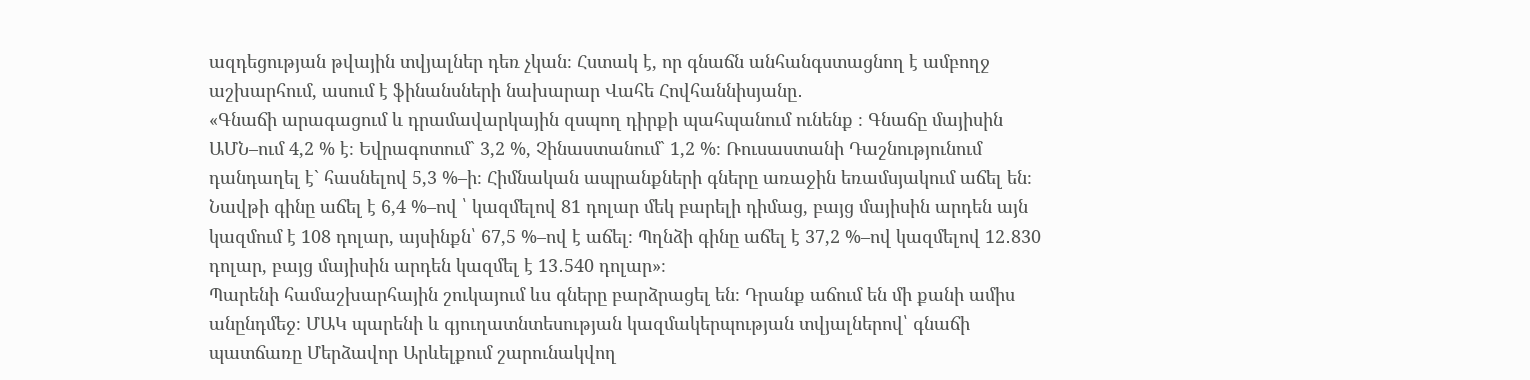ազդեցության թվային տվյալներ դեռ չկան։ Հստակ է, որ գնաճն անհանգստացնող է ամբողջ աշխարհում, ասում է ֆինանսների նախարար Վահե Հովհաննիսյանը․
«Գնաճի արագացում և դրամավարկային զսպող դիրքի պահպանում ունենք ։ Գնաճը մայիսին ԱՄՆ–ում 4,2 % է։ Եվրագոտում` 3,2 %, Չինաստանում` 1,2 %։ Ռուսաստանի Դաշնությունում դանդաղել է` հասնելով 5,3 %–ի։ Հիմնական ապրանքների գները առաջին եռամսյակում աճել են։ Նավթի գինը աճել է 6,4 %–ով ՝ կազմելով 81 դոլար մեկ բարելի դիմաց, բայց մայիսին արդեն այն կազմում է 108 դոլար, այսինքն՝ 67,5 %–ով է աճել։ Պղնձի գինը աճել է 37,2 %–ով կազմելով 12․830 դոլար, բայց մայիսին արդեն կազմել է 13․540 դոլար»։
Պարենի համաշխարհային շուկայում ևս գները բարձրացել են։ Դրանք աճում են մի քանի ամիս անընդմեջ։ ՄԱԿ պարենի և գյուղատնտեսության կազմակերպության տվյալներով՝ գնաճի պատճառը Մերձավոր Արևելքում շարունակվող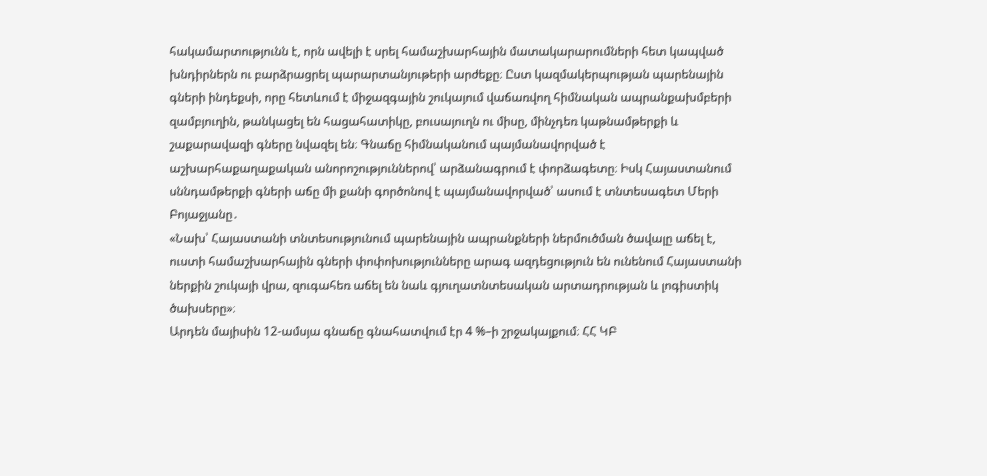հակամարտությունն է, որն ավելի է սրել համաշխարհային մատակարարումների հետ կապված խնդիրներն ու բարձրացրել պարարտանյութերի արժեքը։ Ըստ կազմակերպության պարենային գների ինդեքսի, որը հետևում է միջազգային շուկայում վաճառվող հիմնական ապրանքախմբերի զամբյուղին, թանկացել են հացահատիկը, բուսայուղն ու միսը, մինչդեռ կաթնամթերքի և շաքարավազի գները նվազել են։ Գնաճը հիմնականում պայմանավորված է աշխարհաքաղաքական անորոշություններով՝ արձանագրում է փորձագետը։ Իսկ Հայաստանում սննդամթերքի գների աճը մի քանի գործոնով է պայմանավորված՝ ասում է տնտեսագետ Մերի Բոյաջյանը․
«Նախ՝ Հայաստանի տնտեսությունում պարենային ապրանքների ներմուծման ծավալը աճել է, ուստի համաշխարհային գների փոփոխությունները արագ ազդեցություն են ունենում Հայաստանի ներքին շուկայի վրա, զուգահեռ աճել են նաև գյուղատնտեսական արտադրության և լոգիստիկ ծախսերը»։
Արդեն մայիսին 12-ամսյա գնաճը գնահատվում էր 4 %–ի շրջակայքում։ ՀՀ ԿԲ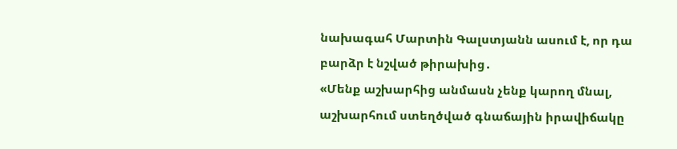նախագահ Մարտին Գալստյանն ասում է, որ դա բարձր է նշված թիրախից․
«Մենք աշխարհից անմասն չենք կարող մնալ, աշխարհում ստեղծված գնաճային իրավիճակը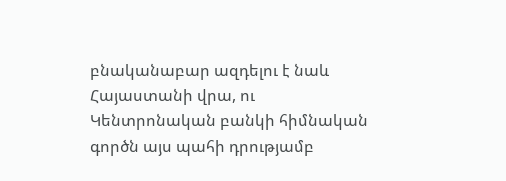բնականաբար ազդելու է նաև Հայաստանի վրա, ու Կենտրոնական բանկի հիմնական գործն այս պահի դրությամբ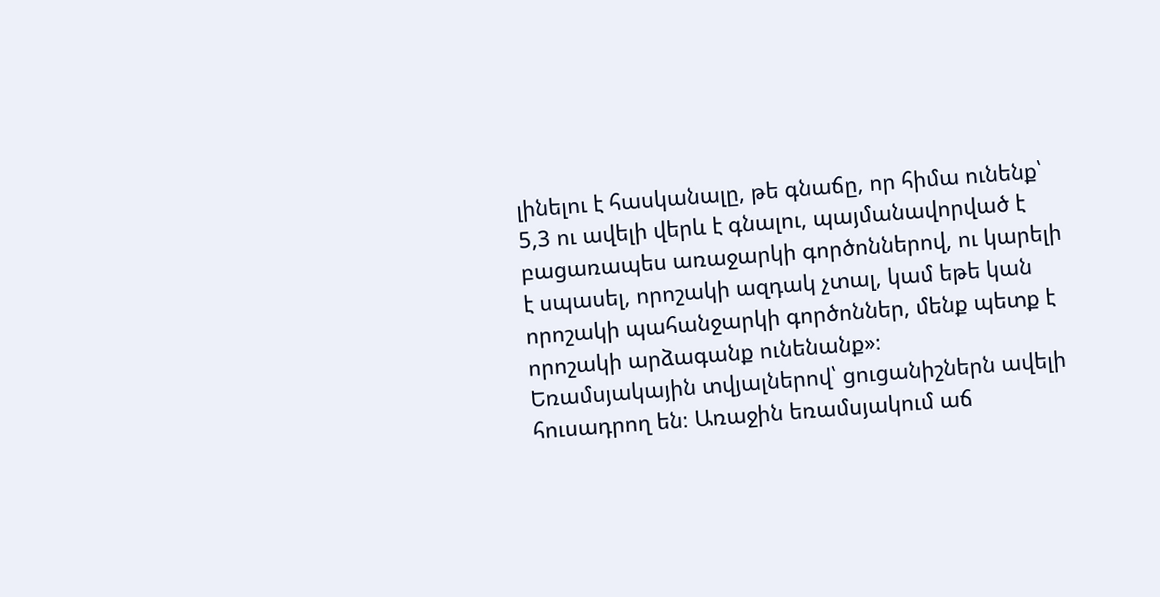լինելու է հասկանալը, թե գնաճը, որ հիմա ունենք՝ 5,3 ու ավելի վերև է գնալու, պայմանավորված է բացառապես առաջարկի գործոններով, ու կարելի է սպասել, որոշակի ազդակ չտալ, կամ եթե կան որոշակի պահանջարկի գործոններ, մենք պետք է որոշակի արձագանք ունենանք»։
Եռամսյակային տվյալներով՝ ցուցանիշներն ավելի հուսադրող են։ Առաջին եռամսյակում աճ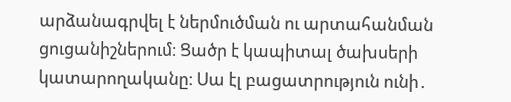արձանագրվել է ներմուծման ու արտահանման ցուցանիշներում։ Ցածր է կապիտալ ծախսերի կատարողականը։ Սա էլ բացատրություն ունի․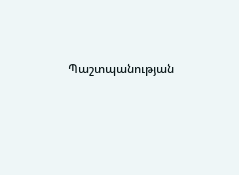Պաշտպանության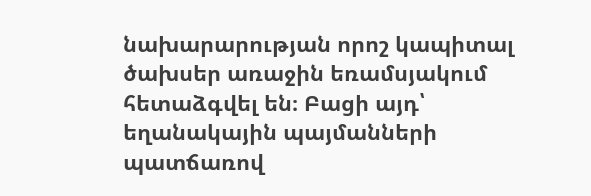նախարարության որոշ կապիտալ ծախսեր առաջին եռամսյակում հետաձգվել են։ Բացի այդ՝ եղանակային պայմանների պատճառով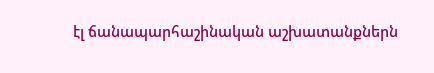էլ ճանապարհաշինական աշխատանքներն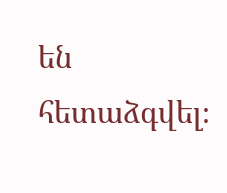են հետաձգվել։